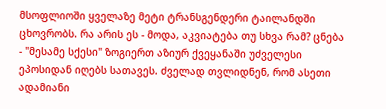მსოფლიოში ყველაზე მეტი ტრანსგენდერი ტაილანდში ცხოვრობს. რა არის ეს - მოდა, აკვიატება თუ სხვა რამ? ცნება - "მესამე სქესი" ზოგიერთ აზიურ ქვეყანაში უძველესი ეპოსიდან იღებს სათავეს. ძველად თვლიდნენ, რომ ასეთი ადამიანი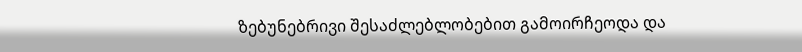ზებუნებრივი შესაძლებლობებით გამოირჩეოდა და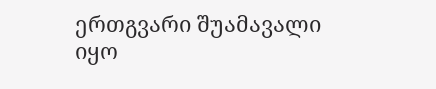ერთგვარი შუამავალი იყო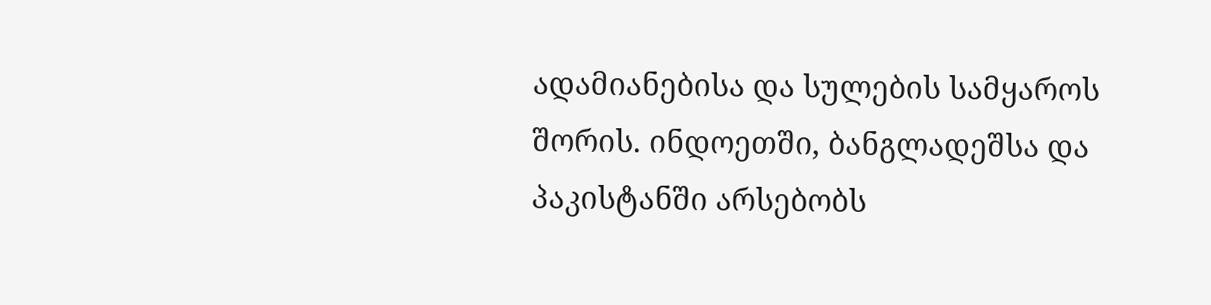ადამიანებისა და სულების სამყაროს შორის. ინდოეთში, ბანგლადეშსა და პაკისტანში არსებობს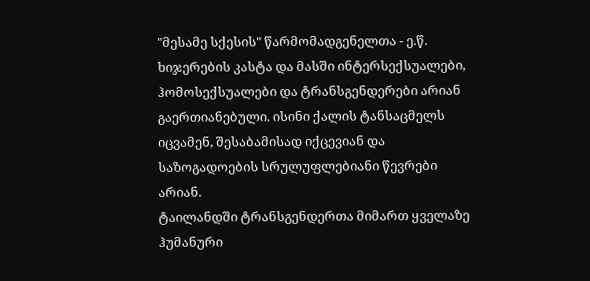"მესამე სქესის" წარმომადგენელთა - ე.წ. ხიჯერების კასტა და მასში ინტერსექსუალები, ჰომოსექსუალები და ტრანსგენდერები არიან გაერთიანებული. ისინი ქალის ტანსაცმელს იცვამენ, შესაბამისად იქცევიან და საზოგადოების სრულუფლებიანი წევრები არიან.
ტაილანდში ტრანსგენდერთა მიმართ ყველაზე ჰუმანური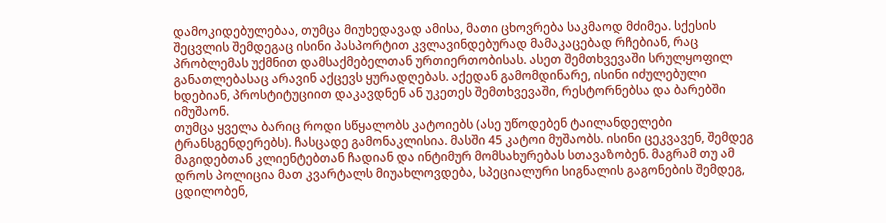დამოკიდებულებაა, თუმცა მიუხედავად ამისა, მათი ცხოვრება საკმაოდ მძიმეა. სქესის შეცვლის შემდეგაც ისინი პასპორტით კვლავინდებურად მამაკაცებად რჩებიან, რაც პრობლემას უქმნით დამსაქმებელთან ურთიერთობისას. ასეთ შემთხვევაში სრულყოფილ განათლებასაც არავინ აქცევს ყურადღებას. აქედან გამომდინარე, ისინი იძულებული ხდებიან, პროსტიტუციით დაკავდნენ ან უკეთეს შემთხვევაში, რესტორნებსა და ბარებში იმუშაონ.
თუმცა ყველა ბარიც როდი სწყალობს კატოიებს (ასე უწოდებენ ტაილანდელები ტრანსგენდერებს). ჩასცადე გამონაკლისია. მასში 45 კატოი მუშაობს. ისინი ცეკვავენ, შემდეგ მაგიდებთან კლიენტებთან ჩადიან და ინტიმურ მომსახურებას სთავაზობენ. მაგრამ თუ ამ დროს პოლიცია მათ კვარტალს მიუახლოვდება, სპეციალური სიგნალის გაგონების შემდეგ, ცდილობენ,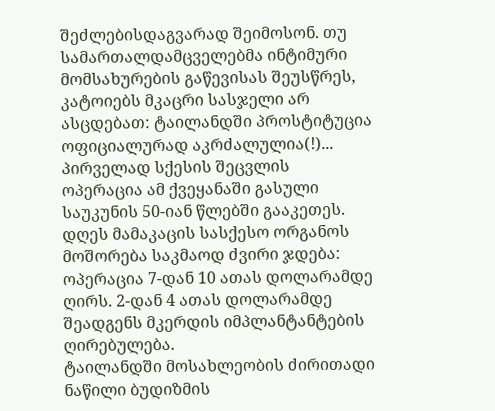შეძლებისდაგვარად შეიმოსონ. თუ სამართალდამცველებმა ინტიმური მომსახურების გაწევისას შეუსწრეს, კატოიებს მკაცრი სასჯელი არ ასცდებათ: ტაილანდში პროსტიტუცია ოფიციალურად აკრძალულია(!)...
პირველად სქესის შეცვლის ოპერაცია ამ ქვეყანაში გასული საუკუნის 50-იან წლებში გააკეთეს. დღეს მამაკაცის სასქესო ორგანოს მოშორება საკმაოდ ძვირი ჯდება: ოპერაცია 7-დან 10 ათას დოლარამდე ღირს. 2-დან 4 ათას დოლარამდე შეადგენს მკერდის იმპლანტანტების ღირებულება.
ტაილანდში მოსახლეობის ძირითადი ნაწილი ბუდიზმის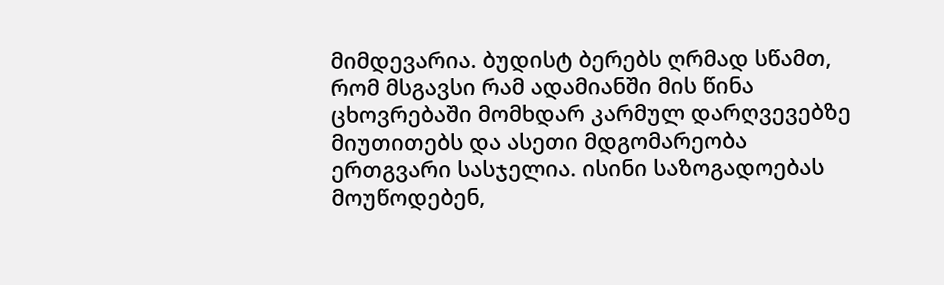მიმდევარია. ბუდისტ ბერებს ღრმად სწამთ, რომ მსგავსი რამ ადამიანში მის წინა ცხოვრებაში მომხდარ კარმულ დარღვევებზე მიუთითებს და ასეთი მდგომარეობა ერთგვარი სასჯელია. ისინი საზოგადოებას მოუწოდებენ,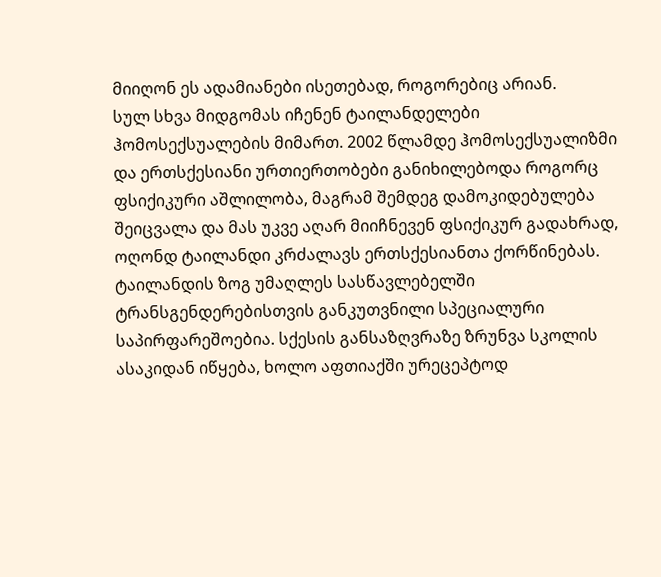მიიღონ ეს ადამიანები ისეთებად, როგორებიც არიან.
სულ სხვა მიდგომას იჩენენ ტაილანდელები ჰომოსექსუალების მიმართ. 2002 წლამდე ჰომოსექსუალიზმი და ერთსქესიანი ურთიერთობები განიხილებოდა როგორც ფსიქიკური აშლილობა, მაგრამ შემდეგ დამოკიდებულება შეიცვალა და მას უკვე აღარ მიიჩნევენ ფსიქიკურ გადახრად, ოღონდ ტაილანდი კრძალავს ერთსქესიანთა ქორწინებას.
ტაილანდის ზოგ უმაღლეს სასწავლებელში ტრანსგენდერებისთვის განკუთვნილი სპეციალური საპირფარეშოებია. სქესის განსაზღვრაზე ზრუნვა სკოლის ასაკიდან იწყება, ხოლო აფთიაქში ურეცეპტოდ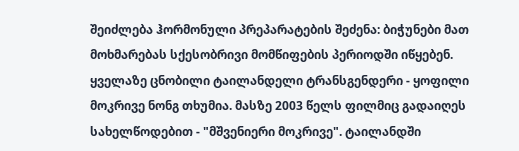შეიძლება ჰორმონული პრეპარატების შეძენა: ბიჭუნები მათ მოხმარებას სქესობრივი მომწიფების პერიოდში იწყებენ.
ყველაზე ცნობილი ტაილანდელი ტრანსგენდერი - ყოფილი მოკრივე ნონგ თხუმია. მასზე 2003 წელს ფილმიც გადაიღეს სახელწოდებით - "მშვენიერი მოკრივე". ტაილანდში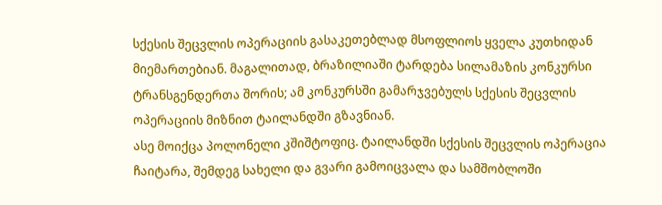სქესის შეცვლის ოპერაციის გასაკეთებლად მსოფლიოს ყველა კუთხიდან მიემართებიან. მაგალითად, ბრაზილიაში ტარდება სილამაზის კონკურსი ტრანსგენდერთა შორის; ამ კონკურსში გამარჯვებულს სქესის შეცვლის ოპერაციის მიზნით ტაილანდში გზავნიან.
ასე მოიქცა პოლონელი კშიშტოფიც. ტაილანდში სქესის შეცვლის ოპერაცია ჩაიტარა, შემდეგ სახელი და გვარი გამოიცვალა და სამშობლოში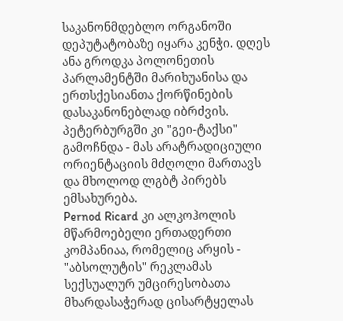საკანონმდებლო ორგანოში დეპუტატობაზე იყარა კენჭი. დღეს ანა გროდკა პოლონეთის პარლამენტში მარიხუანისა და ერთსქესიანთა ქორწინების დასაკანონებლად იბრძვის. პეტერბურგში კი "გეი-ტაქსი" გამოჩნდა - მას არატრადიციული ორიენტაციის მძღოლი მართავს და მხოლოდ ლგბტ პირებს ემსახურება.
Pernod Ricard კი ალკოჰოლის მწარმოებელი ერთადერთი კომპანიაა, რომელიც არყის - "აბსოლუტის" რეკლამას სექსუალურ უმცირესობათა მხარდასაჭერად ცისარტყელას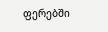ფერებში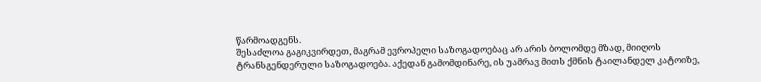წარმოადგენს.
შესაძლოა გაგიკვირდეთ, მაგრამ ევროპელი საზოგადოებაც არ არის ბოლომდე მზად, მიიღოს ტრანსგენდერული საზოგადოება. აქედან გამომდინარე, ის უამრავ მითს ქმნის ტაილანდელ კატოიზე,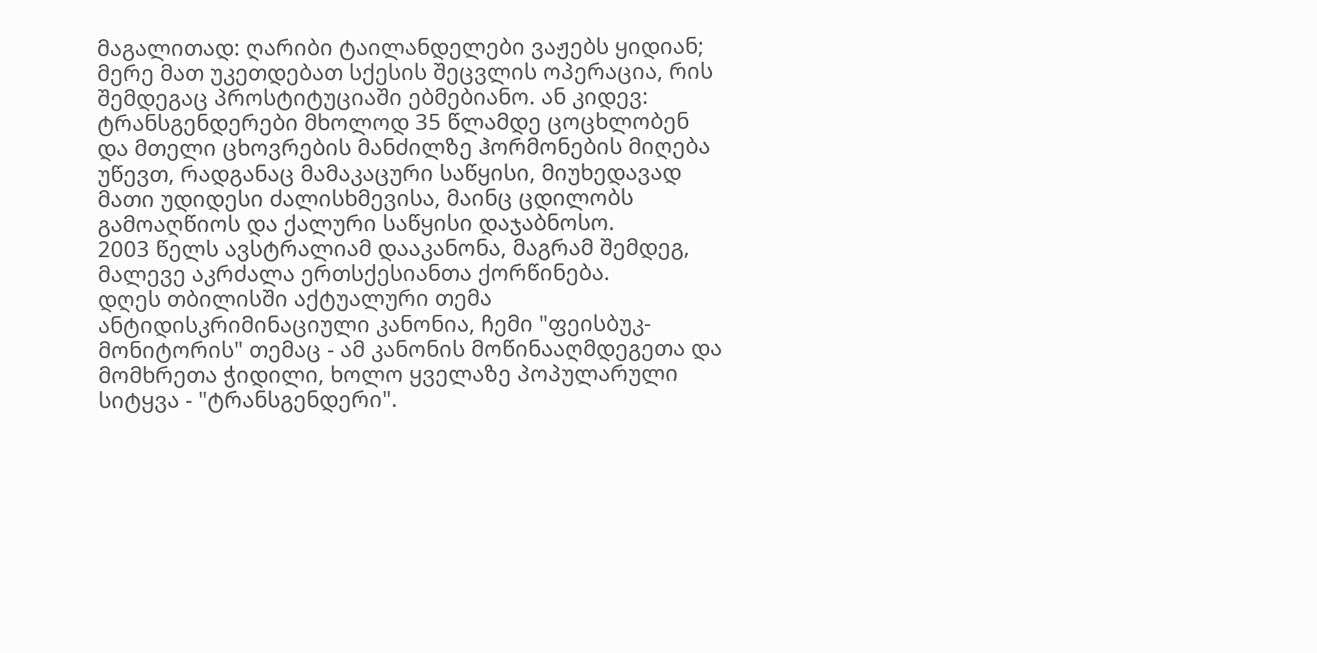მაგალითად: ღარიბი ტაილანდელები ვაჟებს ყიდიან; მერე მათ უკეთდებათ სქესის შეცვლის ოპერაცია, რის შემდეგაც პროსტიტუციაში ებმებიანო. ან კიდევ: ტრანსგენდერები მხოლოდ 35 წლამდე ცოცხლობენ და მთელი ცხოვრების მანძილზე ჰორმონების მიღება უწევთ, რადგანაც მამაკაცური საწყისი, მიუხედავად მათი უდიდესი ძალისხმევისა, მაინც ცდილობს გამოაღწიოს და ქალური საწყისი დაჯაბნოსო.
2003 წელს ავსტრალიამ დააკანონა, მაგრამ შემდეგ, მალევე აკრძალა ერთსქესიანთა ქორწინება.
დღეს თბილისში აქტუალური თემა ანტიდისკრიმინაციული კანონია, ჩემი "ფეისბუკ-მონიტორის" თემაც - ამ კანონის მოწინააღმდეგეთა და მომხრეთა ჭიდილი, ხოლო ყველაზე პოპულარული სიტყვა - "ტრანსგენდერი".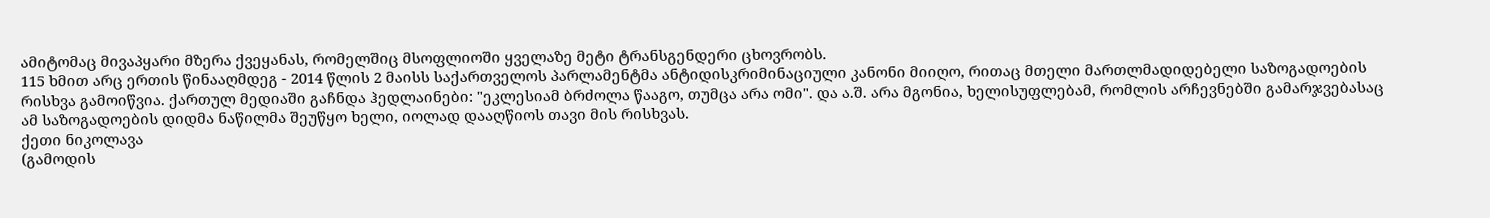ამიტომაც მივაპყარი მზერა ქვეყანას, რომელშიც მსოფლიოში ყველაზე მეტი ტრანსგენდერი ცხოვრობს.
115 ხმით არც ერთის წინააღმდეგ - 2014 წლის 2 მაისს საქართველოს პარლამენტმა ანტიდისკრიმინაციული კანონი მიიღო, რითაც მთელი მართლმადიდებელი საზოგადოების რისხვა გამოიწვია. ქართულ მედიაში გაჩნდა ჰედლაინები: "ეკლესიამ ბრძოლა წააგო, თუმცა არა ომი". და ა.შ. არა მგონია, ხელისუფლებამ, რომლის არჩევნებში გამარჯვებასაც ამ საზოგადოების დიდმა ნაწილმა შეუწყო ხელი, იოლად დააღწიოს თავი მის რისხვას.
ქეთი ნიკოლავა
(გამოდის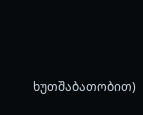ხუთშაბათობით)